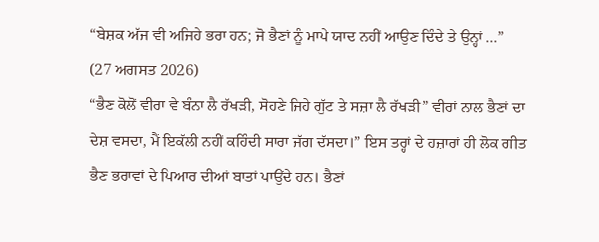“ਬੇਸ਼ਕ ਅੱਜ ਵੀ ਅਜਿਹੇ ਭਰਾ ਹਨ; ਜੋ ਭੈਣਾਂ ਨੂੰ ਮਾਪੇ ਯਾਦ ਨਹੀਂ ਆਉਣ ਦਿੰਦੇ ਤੇ ਉਨ੍ਹਾਂ ...”
(27 ਅਗਸਤ 2026)
“ਭੈਣ ਕੋਲੋਂ ਵੀਰਾ ਵੇ ਬੰਨਾ ਲੈ ਰੱਖੜੀ, ਸੋਹਣੇ ਜਿਹੇ ਗੁੱਟ ਤੇ ਸਜ਼ਾ ਲੈ ਰੱਖੜੀ” ਵੀਰਾਂ ਨਾਲ ਭੈਣਾਂ ਦਾ ਦੇਸ਼ ਵਸਦਾ, ਮੈਂ ਇਕੱਲੀ ਨਹੀਂ ਕਹਿੰਦੀ ਸਾਰਾ ਜੱਗ ਦੱਸਦਾ।” ਇਸ ਤਰ੍ਹਾਂ ਦੇ ਹਜ਼ਾਰਾਂ ਹੀ ਲੋਕ ਗੀਤ ਭੈਣ ਭਰਾਵਾਂ ਦੇ ਪਿਆਰ ਦੀਆਂ ਬਾਤਾਂ ਪਾਉਂਦੇ ਹਨ। ਭੈਣਾਂ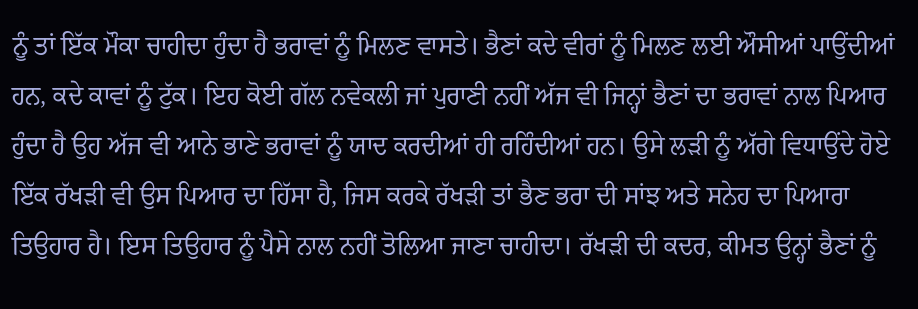ਨੂੰ ਤਾਂ ਇੱਕ ਮੌਕਾ ਚਾਹੀਦਾ ਹੁੰਦਾ ਹੈ ਭਰਾਵਾਂ ਨੂੰ ਮਿਲਣ ਵਾਸਤੇ। ਭੈਣਾਂ ਕਦੇ ਵੀਰਾਂ ਨੂੰ ਮਿਲਣ ਲਈ ਔਸੀਆਂ ਪਾਉਂਦੀਆਂ ਹਨ, ਕਦੇ ਕਾਵਾਂ ਨੂੰ ਟੁੱਕ। ਇਹ ਕੋਈ ਗੱਲ ਨਵੇਕਲੀ ਜਾਂ ਪੁਰਾਣੀ ਨਹੀਂ ਅੱਜ ਵੀ ਜਿਨ੍ਹਾਂ ਭੈਣਾਂ ਦਾ ਭਰਾਵਾਂ ਨਾਲ ਪਿਆਰ ਹੁੰਦਾ ਹੈ ਉਹ ਅੱਜ ਵੀ ਆਨੇ ਭਾਣੇ ਭਰਾਵਾਂ ਨੂੰ ਯਾਦ ਕਰਦੀਆਂ ਹੀ ਰਹਿੰਦੀਆਂ ਹਨ। ਉਸੇ ਲੜੀ ਨੂੰ ਅੱਗੇ ਵਿਧਾਉਂਦੇ ਹੋਏ ਇੱਕ ਰੱਖੜੀ ਵੀ ਉਸ ਪਿਆਰ ਦਾ ਹਿੱਸਾ ਹੈ, ਜਿਸ ਕਰਕੇ ਰੱਖੜੀ ਤਾਂ ਭੈਣ ਭਰਾ ਦੀ ਸਾਂਝ ਅਤੇ ਸਨੇਹ ਦਾ ਪਿਆਰਾ ਤਿਉਹਾਰ ਹੈ। ਇਸ ਤਿਉਹਾਰ ਨੂੰ ਪੈਸੇ ਨਾਲ ਨਹੀਂ ਤੋਲਿਆ ਜਾਣਾ ਚਾਹੀਦਾ। ਰੱਖੜੀ ਦੀ ਕਦਰ, ਕੀਮਤ ਉਨ੍ਹਾਂ ਭੈਣਾਂ ਨੂੰ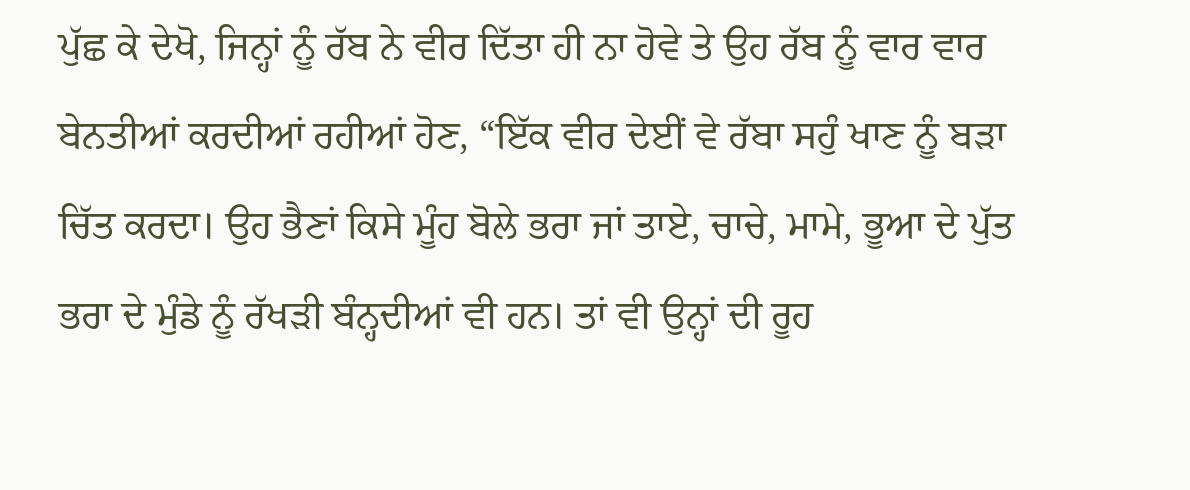ਪੁੱਛ ਕੇ ਦੇਖੋ, ਜਿਨ੍ਹਾਂ ਨੂੰ ਰੱਬ ਨੇ ਵੀਰ ਦਿੱਤਾ ਹੀ ਨਾ ਹੋਵੇ ਤੇ ਉਹ ਰੱਬ ਨੂੰ ਵਾਰ ਵਾਰ ਬੇਨਤੀਆਂ ਕਰਦੀਆਂ ਰਹੀਆਂ ਹੋਣ, “ਇੱਕ ਵੀਰ ਦੇਈਂ ਵੇ ਰੱਬਾ ਸਹੁੰ ਖਾਣ ਨੂੰ ਬੜਾ ਚਿੱਤ ਕਰਦਾ। ਉਹ ਭੈਣਾਂ ਕਿਸੇ ਮੂੰਹ ਬੋਲੇ ਭਰਾ ਜਾਂ ਤਾਏ, ਚਾਚੇ, ਮਾਮੇ, ਭੂਆ ਦੇ ਪੁੱਤ ਭਰਾ ਦੇ ਮੁੰਡੇ ਨੂੰ ਰੱਖੜੀ ਬੰਨ੍ਹਦੀਆਂ ਵੀ ਹਨ। ਤਾਂ ਵੀ ਉਨ੍ਹਾਂ ਦੀ ਰੂਹ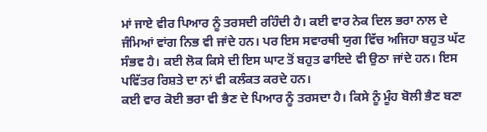ਮਾਂ ਜਾਏ ਵੀਰ ਪਿਆਰ ਨੂੰ ਤਰਸਦੀ ਰਹਿੰਦੀ ਹੈ। ਕਈ ਵਾਰ ਨੇਕ ਦਿਲ ਭਰਾ ਨਾਲ ਦੇ ਜੰਮਿਆਂ ਵਾਂਗ ਨਿਭ ਵੀ ਜਾਂਦੇ ਹਨ। ਪਰ ਇਸ ਸਵਾਰਥੀ ਯੁਗ ਵਿੱਚ ਅਜਿਹਾ ਬਹੁਤ ਘੱਟ ਸੰਭਵ ਹੈ। ਕਈ ਲੋਕ ਕਿਸੇ ਦੀ ਇਸ ਘਾਟ ਤੋਂ ਬਹੁਤ ਫਾਇਦੇ ਵੀ ਉਠਾ ਜਾਂਦੇ ਹਨ। ਇਸ ਪਵਿੱਤਰ ਰਿਸ਼ਤੇ ਦਾ ਨਾਂ ਵੀ ਕਲੰਕਤ ਕਰਦੇ ਹਨ।
ਕਈ ਵਾਰ ਕੋਈ ਭਰਾ ਵੀ ਭੈਣ ਦੇ ਪਿਆਰ ਨੂੰ ਤਰਸਦਾ ਹੈ। ਕਿਸੇ ਨੂੰ ਮੂੰਹ ਬੋਲੀ ਭੈਣ ਬਣਾ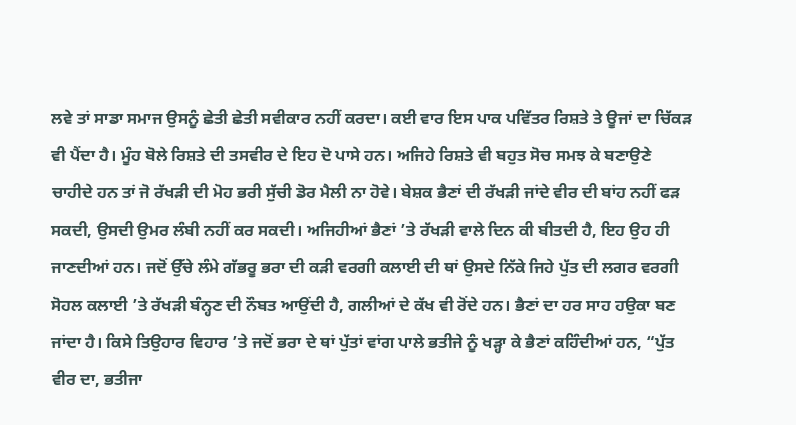ਲਵੇ ਤਾਂ ਸਾਡਾ ਸਮਾਜ ਉਸਨੂੰ ਛੇਤੀ ਛੇਤੀ ਸਵੀਕਾਰ ਨਹੀਂ ਕਰਦਾ। ਕਈ ਵਾਰ ਇਸ ਪਾਕ ਪਵਿੱਤਰ ਰਿਸ਼ਤੇ ਤੇ ਊਜਾਂ ਦਾ ਚਿੱਕੜ ਵੀ ਪੈਂਦਾ ਹੈ। ਮੂੰਹ ਬੋਲੇ ਰਿਸ਼ਤੇ ਦੀ ਤਸਵੀਰ ਦੇ ਇਹ ਦੋ ਪਾਸੇ ਹਨ। ਅਜਿਹੇ ਰਿਸ਼ਤੇ ਵੀ ਬਹੁਤ ਸੋਚ ਸਮਝ ਕੇ ਬਣਾਉਣੇ ਚਾਹੀਦੇ ਹਨ ਤਾਂ ਜੋ ਰੱਖੜੀ ਦੀ ਮੋਹ ਭਰੀ ਸੁੱਚੀ ਡੋਰ ਮੈਲੀ ਨਾ ਹੋਵੇ। ਬੇਸ਼ਕ ਭੈਣਾਂ ਦੀ ਰੱਖੜੀ ਜਾਂਦੇ ਵੀਰ ਦੀ ਬਾਂਹ ਨਹੀਂ ਫੜ ਸਕਦੀ, ਉਸਦੀ ਉਮਰ ਲੰਬੀ ਨਹੀਂ ਕਰ ਸਕਦੀ। ਅਜਿਹੀਆਂ ਭੈਣਾਂ ’ਤੇ ਰੱਖੜੀ ਵਾਲੇ ਦਿਨ ਕੀ ਬੀਤਦੀ ਹੈ, ਇਹ ਉਹ ਹੀ ਜਾਣਦੀਆਂ ਹਨ। ਜਦੋਂ ਉੱਚੇ ਲੰਮੇ ਗੱਭਰੂ ਭਰਾ ਦੀ ਕੜੀ ਵਰਗੀ ਕਲਾਈ ਦੀ ਥਾਂ ਉਸਦੇ ਨਿੱਕੇ ਜਿਹੇ ਪੁੱਤ ਦੀ ਲਗਰ ਵਰਗੀ ਸੋਹਲ ਕਲਾਈ ’ਤੇ ਰੱਖੜੀ ਬੰਨ੍ਹਣ ਦੀ ਨੌਬਤ ਆਉਂਦੀ ਹੈ, ਗਲੀਆਂ ਦੇ ਕੱਖ ਵੀ ਰੋਂਦੇ ਹਨ। ਭੈਣਾਂ ਦਾ ਹਰ ਸਾਹ ਹਉਕਾ ਬਣ ਜਾਂਦਾ ਹੈ। ਕਿਸੇ ਤਿਉਹਾਰ ਵਿਹਾਰ ’ਤੇ ਜਦੋਂ ਭਰਾ ਦੇ ਥਾਂ ਪੁੱਤਾਂ ਵਾਂਗ ਪਾਲੇ ਭਤੀਜੇ ਨੂੰ ਖੜ੍ਹਾ ਕੇ ਭੈਣਾਂ ਕਹਿੰਦੀਆਂ ਹਨ, “ਪੁੱਤ ਵੀਰ ਦਾ, ਭਤੀਜਾ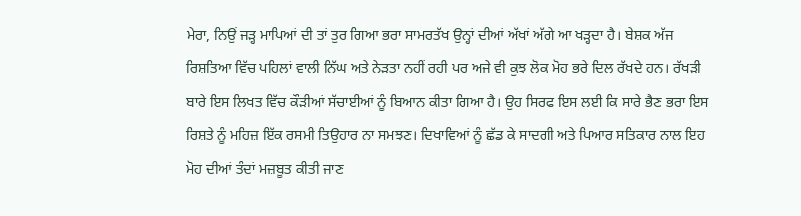ਮੇਰਾ, ਨਿਉਂ ਜੜ੍ਹ ਮਾਪਿਆਂ ਦੀ ਤਾਂ ਤੁਰ ਗਿਆ ਭਰਾ ਸਾਮਰਤੱਖ ਉਨ੍ਹਾਂ ਦੀਆਂ ਅੱਖਾਂ ਅੱਗੇ ਆ ਖੜ੍ਹਦਾ ਹੈ। ਬੇਸ਼ਕ ਅੱਜ ਰਿਸ਼ਤਿਆ ਵਿੱਚ ਪਹਿਲਾਂ ਵਾਲੀ ਨਿੱਘ ਅਤੇ ਨੇੜਤਾ ਨਹੀਂ ਰਹੀ ਪਰ ਅਜੇ ਵੀ ਕੁਝ ਲੋਕ ਮੋਹ ਭਰੇ ਦਿਲ ਰੱਖਦੇ ਹਨ। ਰੱਖੜੀ ਬਾਰੇ ਇਸ ਲਿਖਤ ਵਿੱਚ ਕੌੜੀਆਂ ਸੱਚਾਈਆਂ ਨੂੰ ਬਿਆਨ ਕੀਤਾ ਗਿਆ ਹੈ। ਉਹ ਸਿਰਫ ਇਸ ਲਈ ਕਿ ਸਾਰੇ ਭੈਣ ਭਰਾ ਇਸ ਰਿਸ਼ਤੇ ਨੂੰ ਮਹਿਜ਼ ਇੱਕ ਰਸਮੀ ਤਿਉਹਾਰ ਨਾ ਸਮਝਣ। ਦਿਖਾਵਿਆਂ ਨੂੰ ਛੱਡ ਕੇ ਸਾਦਗੀ ਅਤੇ ਪਿਆਰ ਸਤਿਕਾਰ ਨਾਲ ਇਹ ਮੋਹ ਦੀਆਂ ਤੰਦਾਂ ਮਜ਼ਬੂਤ ਕੀਤੀ ਜਾਣ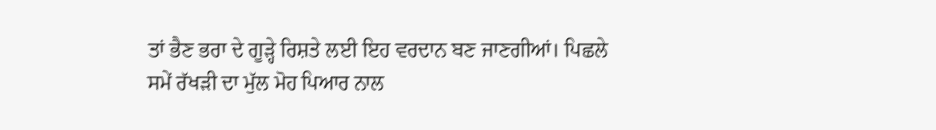ਤਾਂ ਭੈਣ ਭਰਾ ਦੇ ਗੂੜ੍ਹੇ ਰਿਸ਼ਤੇ ਲਈ ਇਹ ਵਰਦਾਨ ਬਣ ਜਾਣਗੀਆਂ। ਪਿਛਲੇ ਸਮੇਂ ਰੱਖੜੀ ਦਾ ਮੁੱਲ ਮੋਹ ਪਿਆਰ ਨਾਲ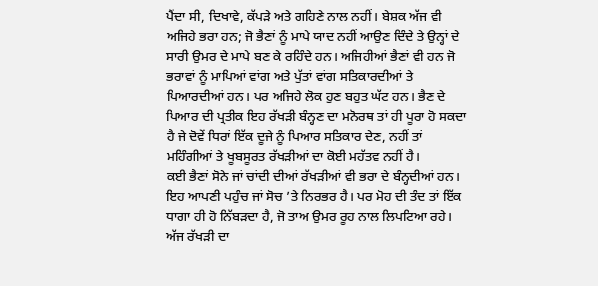ਪੈਂਦਾ ਸੀ, ਦਿਖਾਵੇ, ਕੱਪੜੇ ਅਤੇ ਗਹਿਣੇ ਨਾਲ ਨਹੀਂ। ਬੇਸ਼ਕ ਅੱਜ ਵੀ ਅਜਿਹੇ ਭਰਾ ਹਨ; ਜੋ ਭੈਣਾਂ ਨੂੰ ਮਾਪੇ ਯਾਦ ਨਹੀਂ ਆਉਣ ਦਿੰਦੇ ਤੇ ਉਨ੍ਹਾਂ ਦੇ ਸਾਰੀ ਉਮਰ ਦੇ ਮਾਪੇ ਬਣ ਕੇ ਰਹਿੰਦੇ ਹਨ। ਅਜਿਹੀਆਂ ਭੈਣਾਂ ਵੀ ਹਨ ਜੋ ਭਰਾਵਾਂ ਨੂੰ ਮਾਪਿਆਂ ਵਾਂਗ ਅਤੇ ਪੁੱਤਾਂ ਵਾਂਗ ਸਤਿਕਾਰਦੀਆਂ ਤੇ ਪਿਆਰਦੀਆਂ ਹਨ। ਪਰ ਅਜਿਹੇ ਲੋਕ ਹੁਣ ਬਹੁਤ ਘੱਟ ਹਨ। ਭੈਣ ਦੇ ਪਿਆਰ ਦੀ ਪ੍ਰਤੀਕ ਇਹ ਰੱਖੜੀ ਬੰਨ੍ਹਣ ਦਾ ਮਨੋਰਥ ਤਾਂ ਹੀ ਪੂਰਾ ਹੋ ਸਕਦਾ ਹੈ ਜੇ ਦੋਵੇਂ ਧਿਰਾਂ ਇੱਕ ਦੂਜੇ ਨੂੰ ਪਿਆਰ ਸਤਿਕਾਰ ਦੇਣ, ਨਹੀਂ ਤਾਂ ਮਹਿੰਗੀਆਂ ਤੇ ਖੂਬਸੂਰਤ ਰੱਖੜੀਆਂ ਦਾ ਕੋਈ ਮਹੱਤਵ ਨਹੀਂ ਹੈ।
ਕਈ ਭੈਣਾਂ ਸੋਨੇ ਜਾਂ ਚਾਂਦੀ ਦੀਆਂ ਰੱਖੜੀਆਂ ਵੀ ਭਰਾ ਦੇ ਬੰਨ੍ਹਦੀਆਂ ਹਨ। ਇਹ ਆਪਣੀ ਪਹੁੰਚ ਜਾਂ ਸੋਚ ’ਤੇ ਨਿਰਭਰ ਹੈ। ਪਰ ਮੋਹ ਦੀ ਤੰਦ ਤਾਂ ਇੱਕ ਧਾਗਾ ਹੀ ਹੋ ਨਿੱਬੜਦਾ ਹੈ, ਜੋ ਤਾਅ ਉਮਰ ਰੂਹ ਨਾਲ ਲਿਪਟਿਆ ਰਹੇ। ਅੱਜ ਰੱਖੜੀ ਦਾ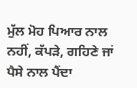ਮੁੱਲ ਮੋਹ ਪਿਆਰ ਨਾਲ ਨਹੀਂ, ਕੱਪੜੇ, ਗਹਿਣੇ ਜਾਂ ਪੈਸੇ ਨਾਲ ਪੈਂਦਾ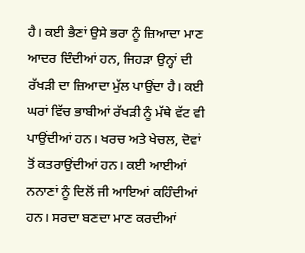ਹੈ। ਕਈ ਭੈਣਾਂ ਉਸੇ ਭਰਾ ਨੂੰ ਜ਼ਿਆਦਾ ਮਾਣ ਆਦਰ ਦਿੰਦੀਆਂ ਹਨ, ਜਿਹੜਾ ਉਨ੍ਹਾਂ ਦੀ ਰੱਖੜੀ ਦਾ ਜ਼ਿਆਦਾ ਮੁੱਲ ਪਾਉਂਦਾ ਹੈ। ਕਈ ਘਰਾਂ ਵਿੱਚ ਭਾਬੀਆਂ ਰੱਖੜੀ ਨੂੰ ਮੱਥੇ ਵੱਟ ਵੀ ਪਾਉਂਦੀਆਂ ਹਨ। ਖਰਚ ਅਤੇ ਖੇਚਲ, ਦੋਵਾਂ ਤੋਂ ਕਤਰਾਉਂਦੀਆਂ ਹਨ। ਕਈ ਆਈਆਂ ਨਨਾਣਾਂ ਨੂੰ ਦਿਲੋਂ ਜੀ ਆਇਆਂ ਕਹਿੰਦੀਆਂ ਹਨ। ਸਰਦਾ ਬਣਦਾ ਮਾਣ ਕਰਦੀਆਂ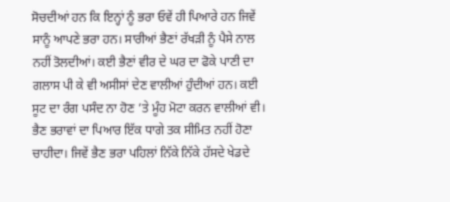ਸੋਚਦੀਆਂ ਹਨ ਕਿ ਇਨ੍ਹਾਂ ਨੂੰ ਭਰਾ ਓਵੇਂ ਹੀ ਪਿਆਰੇ ਹਨ ਜਿਵੇਂ ਸਾਨੂੰ ਆਪਣੇ ਭਰਾ ਹਨ। ਸਾਰੀਆਂ ਭੈਣਾਂ ਰੱਖੜੀ ਨੂੰ ਪੈਸੇ ਨਾਲ ਨਹੀਂ ਤੋਲਦੀਆਂ। ਕਈ ਭੈਣਾਂ ਵੀਰ ਦੇ ਘਰ ਦਾ ਫੋਕੇ ਪਾਣੀ ਦਾ ਗਲਾਸ ਪੀ ਕੇ ਵੀ ਅਸੀਸਾਂ ਦੇਣ ਵਾਲੀਆਂ ਹੁੰਦੀਆਂ ਹਨ। ਕਈ ਸੂਟ ਦਾ ਰੰਗ ਪਸੰਦ ਨਾ ਹੋਣ ’ਤੇ ਮੂੰਹ ਮੋਟਾ ਕਰਨ ਵਾਲੀਆਂ ਵੀ।
ਭੈਣ ਭਰਾਵਾਂ ਦਾ ਪਿਆਰ ਇੱਕ ਧਾਗੇ ਤਕ ਸੀਮਿਤ ਨਹੀਂ ਹੋਣਾ ਚਾਹੀਦਾ। ਜਿਵੇਂ ਭੈਣ ਭਰਾ ਪਹਿਲਾਂ ਨਿੱਕੇ ਨਿੱਕੇ ਹੱਸਦੇ ਖੇਡਦੇ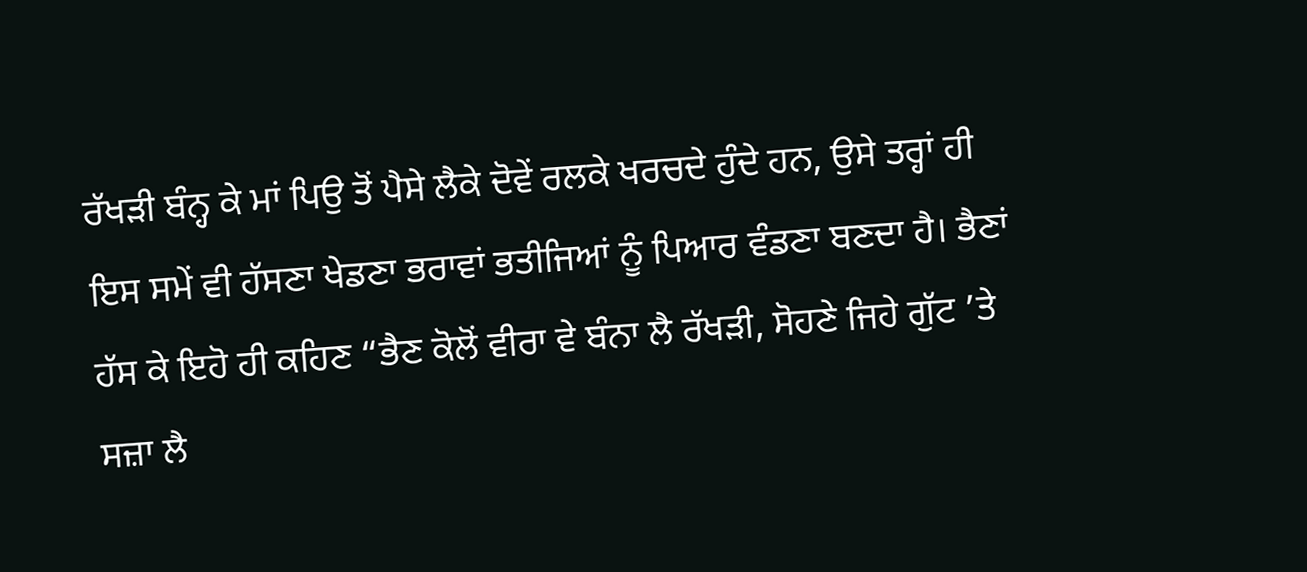ਰੱਖੜੀ ਬੰਨ੍ਹ ਕੇ ਮਾਂ ਪਿਉ ਤੋਂ ਪੈਸੇ ਲੈਕੇ ਦੋਵੇਂ ਰਲਕੇ ਖਰਚਦੇ ਹੁੰਦੇ ਹਨ, ਉਸੇ ਤਰ੍ਹਾਂ ਹੀ ਇਸ ਸਮੇਂ ਵੀ ਹੱਸਣਾ ਖੇਡਣਾ ਭਰਾਵਾਂ ਭਤੀਜਿਆਂ ਨੂੰ ਪਿਆਰ ਵੰਡਣਾ ਬਣਦਾ ਹੈ। ਭੈਣਾਂ ਹੱਸ ਕੇ ਇਹੋ ਹੀ ਕਹਿਣ “ਭੈਣ ਕੋਲੋਂ ਵੀਰਾ ਵੇ ਬੰਨਾ ਲੈ ਰੱਖੜੀ, ਸੋਹਣੇ ਜਿਹੇ ਗੁੱਟ ’ਤੇ ਸਜ਼ਾ ਲੈ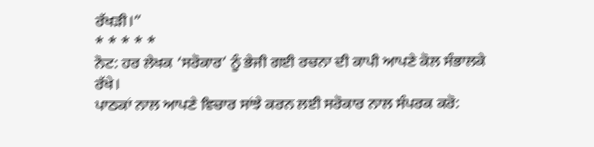ਰੱਖੜੀ।”
* * * * *
ਨੋਟ: ਹਰ ਲੇਖਕ ‘ਸਰੋਕਾਰ’ ਨੂੰ ਭੇਜੀ ਗਈ ਰਚਨਾ ਦੀ ਕਾਪੀ ਆਪਣੇ ਕੋਲ ਸੰਭਾਲਕੇ ਰੱਖੇ।
ਪਾਠਕਾਂ ਨਾਲ ਆਪਣੇ ਵਿਚਾਰ ਸਾਂਝੇ ਕਰਨ ਲਈ ਸਰੋਕਾਰ ਨਾਲ ਸੰਪਰਕ ਕਰੋ: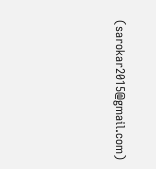(sarokar2015@gmail.com)